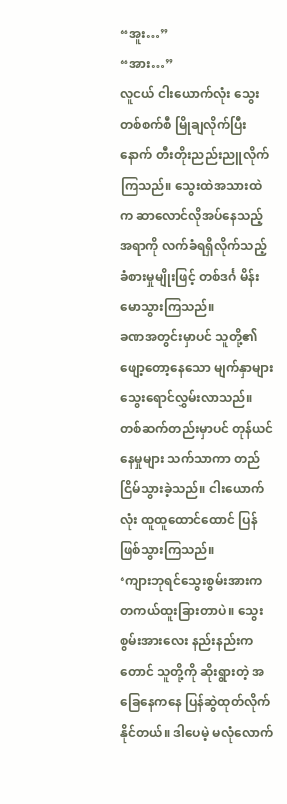“အူး…”
“အား…”
လူငယ် ငါးယောက်လုံး သွေးတစ်စက်စီ မြိုချလိုက်ပြီးနောက် တီးတိုးညည်းညူလိုက်ကြသည်။ သွေးထဲအသားထဲက ဆာလောင်လိုအပ်နေသည့် အရာကို လက်ခံရရှိလိုက်သည့် ခံစားမှုမျိုးဖြင့် တစ်ဒင်္ဂ မိန်းမောသွားကြသည်။
ခဏအတွင်းမှာပင် သူတို့၏ ဖျော့တော့နေသော မျက်နှာများ သွေးရောင်လွှမ်းလာသည်။ တစ်ဆက်တည်းမှာပင် တုန်ယင်နေမှုများ သက်သာကာ တည်ငြိမ်သွားခဲ့သည်။ ငါးယောက်လုံး ထူထူထောင်ထောင် ပြန်ဖြစ်သွားကြသည်။
‘ကျားဘုရင်သွေးစွမ်းအားက တကယ်ထူးခြားတာပဲ။ သွေးစွမ်းအားလေး နည်းနည်းကတောင် သူတို့ကို ဆိုးရွားတဲ့ အခြေနေကနေ ပြန်ဆွဲထုတ်လိုက်နိုင်တယ်။ ဒါပေမဲ့ မလုံလောက်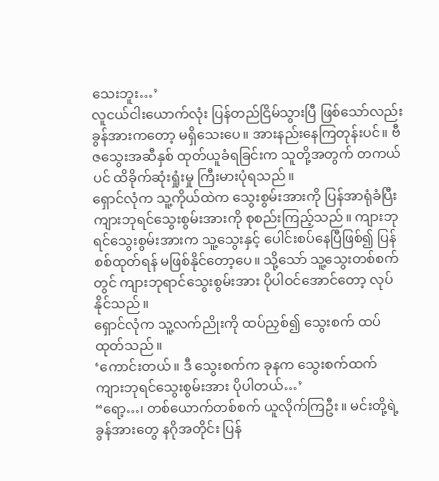သေးဘူး…’
လူငယ်ငါးယောက်လုံး ပြန်တည်ငြိမ်သွားပြီ ဖြစ်သော်လည်း ခွန်အားကတော့ မရှိသေးပေ။ အားနည်းနေကြတုန်းပင်။ ဗီဇသွေးအဆီနှစ် ထုတ်ယူခံရခြင်းက သူတို့အတွက် တကယ်ပင် ထိခိုက်ဆုံးရှုံးမှု ကြီးမားပုံရသည်။
ရှောင်လုံက သူ့ကိုယ်ထဲက သွေးစွမ်းအားကို ပြန်အာရုံခံပြီး ကျားဘုရင်သွေးစွမ်းအားကို စုစည်းကြည့်သည်။ ကျားဘုရင်သွေးစွမ်းအားက သူ့သွေးနှင့် ပေါင်းစပ်နေပြီဖြစ်၍ ပြန်စစ်ထုတ်ရန် မဖြစ်နိုင်တော့ပေ။ သို့သော် သူ့သွေးတစ်စက်တွင် ကျားဘုရာင်သွေးစွမ်းအား ပိုပါဝင်အောင်တော့ လုပ်နိုင်သည်။
ရှောင်လုံက သူ့လက်ညိုးကို ထပ်ညှစ်၍ သွေးစက် ထပ်ထုတ်သည်။
‘ကောင်းတယ်။ ဒီ သွေးစက်က ခုနက သွေးစက်ထက် ကျားဘုရင်သွေးစွမ်းအား ပိုပါတယ်…’
“ရော့…၊ တစ်ယောက်တစ်စက် ယူလိုက်ကြဦး။ မင်းတို့ရဲ့ ခွန်အားတွေ နဂိုအတိုင်း ပြန်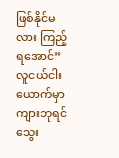ဖြစ်နိုင်မလား ကြည့်ရအောင်”
လူငယ်ငါးယောက်မှာ ကျားဘုရင်သွေး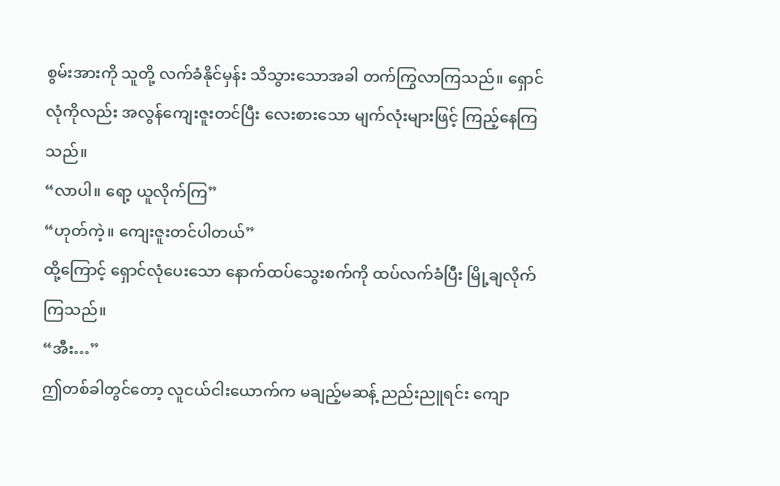စွမ်းအားကို သူတို့ လက်ခံနိုင်မှန်း သိသွားသောအခါ တက်ကြွလာကြသည်။ ရှောင်လုံကိုလည်း အလွန်ကျေးဇူးတင်ပြီး လေးစားသော မျက်လုံးများဖြင့် ကြည့်နေကြသည်။
“လာပါ။ ရော့ ယူလိုက်ကြ”
“ဟုတ်ကဲ့။ ကျေးဇူးတင်ပါတယ်”
ထို့ကြောင့် ရှောင်လုံပေးသော နောက်ထပ်သွေးစက်ကို ထပ်လက်ခံပြီး မြို့ချလိုက်ကြသည်။
“အီး…”
ဤတစ်ခါတွင်တော့ လူငယ်ငါးယောက်က မချည့်မဆန့် ညည်းညူရင်း ကျော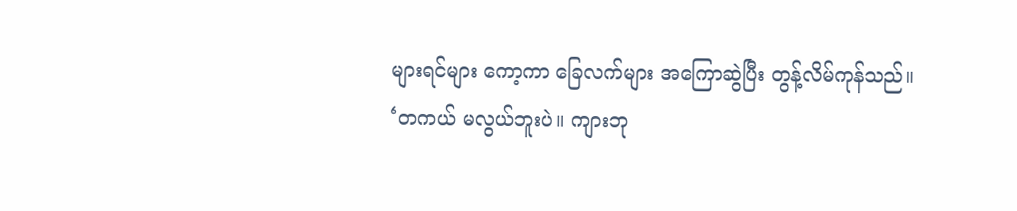များရင်များ ကော့ကာ ခြေလက်များ အကြောဆွဲပြီး တွန့်လိမ်ကုန်သည်။
‘တကယ် မလွယ်ဘူးပဲ။ ကျားဘု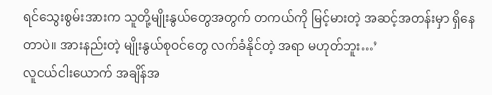ရင်သွေးစွမ်းအားက သူတို့မျိုးနွယ်တွေအတွက် တကယ်ကို မြင့်မားတဲ့ အဆင့်အတန်းမှာ ရှိနေတာပဲ။ အားနည်းတဲ့ မျိုးနွယ်စုဝင်တွေ လက်ခံနိုင်တဲ့ အရာ မဟုတ်ဘူး…’
လူငယ်ငါးယောက် အချိန်အ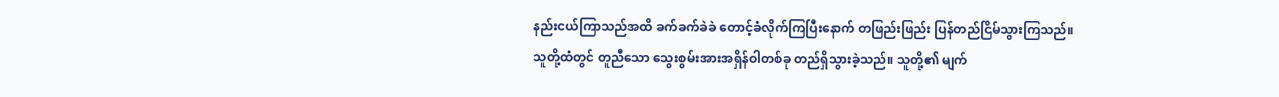နည်းငယ်ကြာသည်အထိ ခက်ခက်ခဲခဲ တောင့်ခံလိုက်ကြပြီးနောက် တဖြည်းဖြည်း ပြန်တည်ငြိမ်သွားကြသည်။
သူတို့ထံတွင် တူညီသော သွေးစွမ်းအားအရှိန်ဝါတစ်ခု တည်ရှိသွားခဲ့သည်။ သူတို့၏ မျက်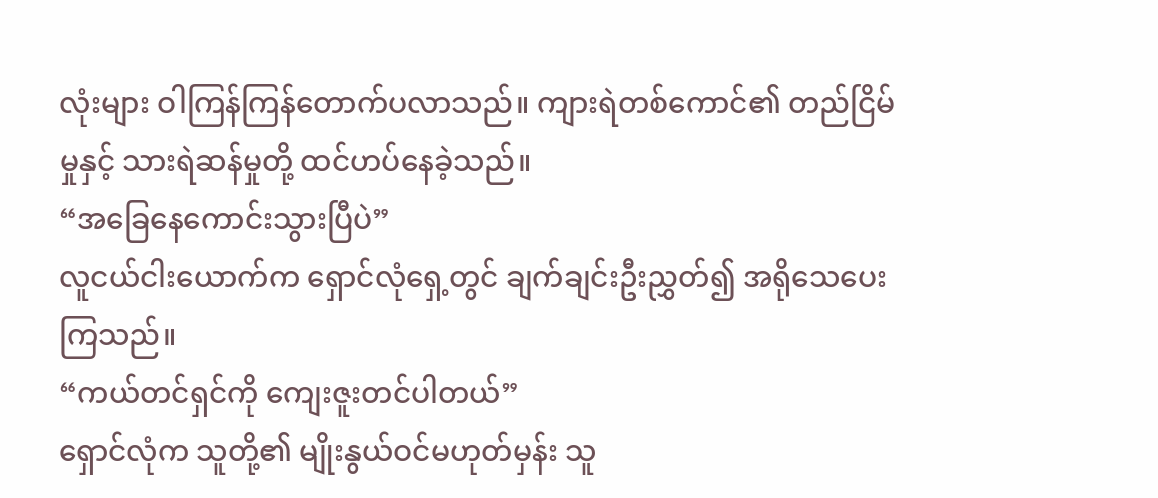လုံးများ ဝါကြန်ကြန်တောက်ပလာသည်။ ကျားရဲတစ်ကောင်၏ တည်ငြိမ်မှုနှင့် သားရဲဆန်မှုတို့ ထင်ဟပ်နေခဲ့သည်။
“အခြေနေကောင်းသွားပြီပဲ”
လူငယ်ငါးယောက်က ရှောင်လုံရှေ့တွင် ချက်ချင်းဦးညွှတ်၍ အရိုသေပေးကြသည်။
“ကယ်တင်ရှင်ကို ကျေးဇူးတင်ပါတယ်”
ရှောင်လုံက သူတို့၏ မျိုးနွယ်ဝင်မဟုတ်မှန်း သူ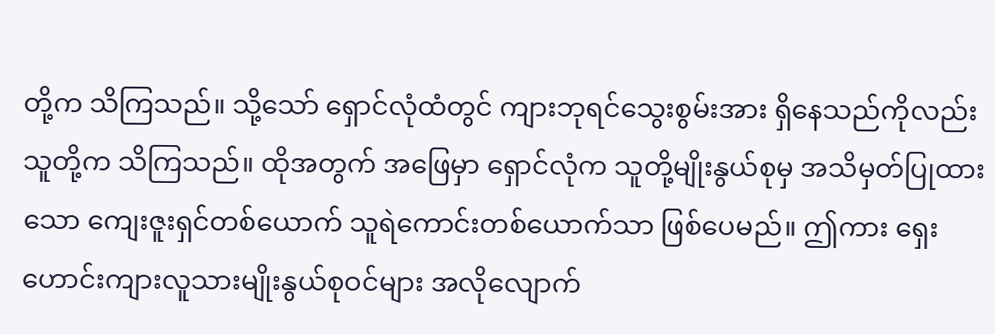တို့က သိကြသည်။ သို့သော် ရှောင်လုံထံတွင် ကျားဘုရင်သွေးစွမ်းအား ရှိနေသည်ကိုလည်း သူတို့က သိကြသည်။ ထိုအတွက် အဖြေမှာ ရှောင်လုံက သူတို့မျိုးနွယ်စုမှ အသိမှတ်ပြုထားသော ကျေးဇူးရှင်တစ်ယောက် သူရဲကောင်းတစ်ယောက်သာ ဖြစ်ပေမည်။ ဤကား ရှေးဟောင်းကျားလူသားမျိုးနွယ်စုဝင်များ အလိုလျောက်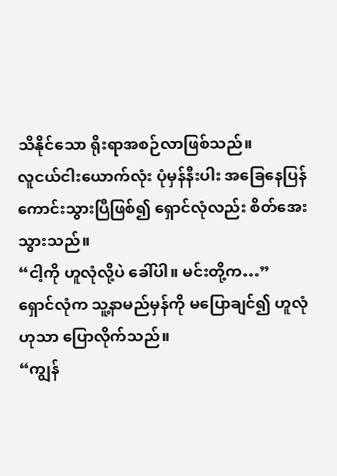သိနိုင်သော ရိုးရာအစဉ်လာဖြစ်သည်။
လူငယ်ငါးယောက်လုံး ပုံမှန်နီးပါး အခြေနေပြန်ကောင်းသွားပြီဖြစ်၍ ရှောင်လုံလည်း စိတ်အေးသွားသည်။
“ငါ့ကို ဟူလုံလို့ပဲ ခေါ်ပါ။ မင်းတို့က…”
ရှောင်လုံက သူ့နာမည်မှန်ကို မပြောချင်၍ ဟူလုံဟုသာ ပြောလိုက်သည်။
“ကျွန်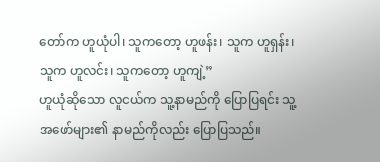တော်က ဟူယုံပါ၊ သူကတော့ ဟူဖန်း၊ သူက ဟူရှန်း၊ သူက ဟူလင်း၊ သူကတော့ ဟူကျဲ့”
ဟူယုံဆိုသော လူငယ်က သူ့နာမည်ကို ပြောပြရင်း သူ့အဖော်များ၏ နာမည်ကိုလည်း ပြောပြသည်။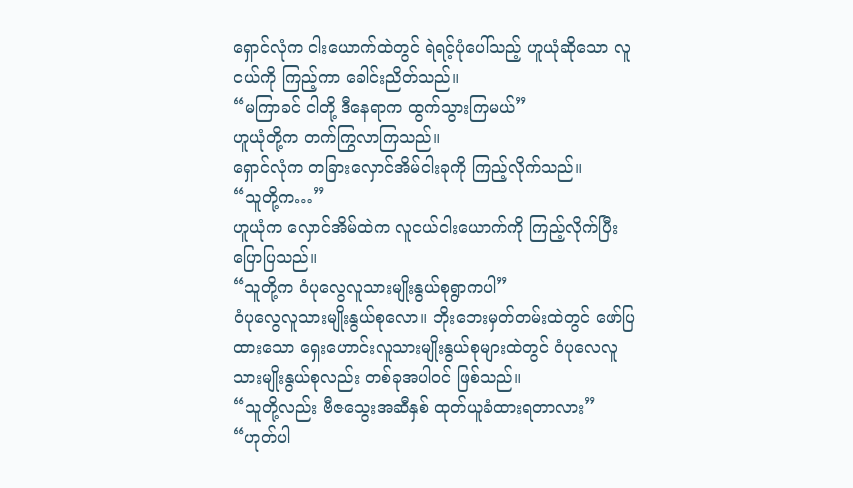ရှောင်လုံက ငါးယောက်ထဲတွင် ရဲရင့်ပုံပေါ်သည့် ဟူယုံဆိုသော လူငယ်ကို ကြည့်ကာ ခေါင်းညိတ်သည်။
“မကြာခင် ငါတို့ ဒီနေရာက ထွက်သွားကြမယ်”
ဟူယုံတို့က တက်ကြွလာကြသည်။
ရှောင်လုံက တခြားလှောင်အိမ်ငါးခုကို ကြည့်လိုက်သည်။
“သူတို့က…”
ဟူယုံက လှောင်အိမ်ထဲက လူငယ်ငါးယောက်ကို ကြည့်လိုက်ပြီး ပြောပြသည်။
“သူတို့က ဝံပုလွေလူသားမျိုးနွယ်စုရွာကပါ”
ဝံပုလွေလူသားမျိုးနွယ်စုလော။ ဘိုးဘေးမှတ်တမ်းထဲတွင် ဖော်ပြထားသော ရှေးဟောင်းလူသားမျိုးနွယ်စုများထဲတွင် ဝံပုလေလူသားမျိုးနွယ်စုလည်း တစ်ခုအပါဝင် ဖြစ်သည်။
“သူတို့လည်း ဗီဇသွေးအဆီနှစ် ထုတ်ယူခံထားရတာလား”
“ဟုတ်ပါ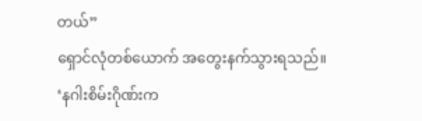တယ်”
ရှောင်လုံတစ်ယောက် အတွေးနက်သွားရသည်။
‘နဂါးစိမ်းဂိုဏ်းက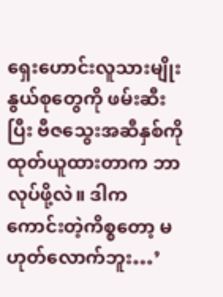ရှေးဟောင်းလူသားမျိုးနွယ်စုတွေကို ဖမ်းဆီးပြီး ဗီဇသွေးအဆီနှစ်ကို ထုတ်ယူထားတာက ဘာလုပ်ဖို့လဲ။ ဒါက ကောင်းတဲ့ကိစ္စတော့ မဟုတ်လောက်ဘူး…’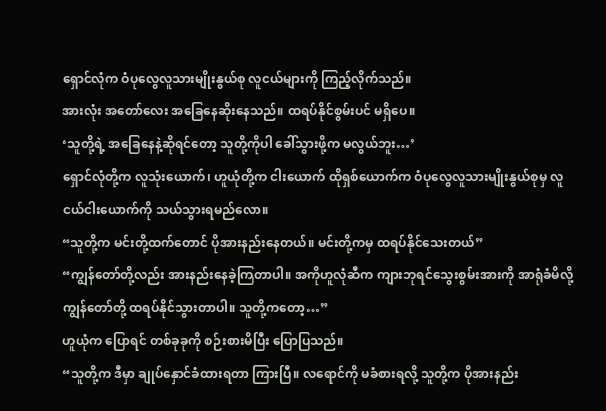ရှောင်လုံက ဝံပုလွေလူသားမျိုးနွယ်စု လူငယ်များကို ကြည့်လိုက်သည်။
အားလုံး အတော်လေး အခြေနေဆိုးနေသည်။ ထရပ်နိုင်စွမ်းပင် မရှိပေ။
‘သူတို့ရဲ့ အခြေနေနဲ့ဆိုရင်တော့ သူတို့ကိုပါ ခေါ်သွားဖို့က မလွယ်ဘူး…’
ရှောင်လုံတို့က လူသုံးယောက်၊ ဟူယုံတို့က ငါးယောက် ထိုရှစ်ယောက်က ဝံပုလွေလူသားမျိုးနွယ်စုမှ လူငယ်ငါးယောက်ကို သယ်သွားရမည်လော။
“သူတို့က မင်းတို့ထက်တောင် ပိုအားနည်းနေတယ်။ မင်းတို့ကမှ ထရပ်နိုင်သေးတယ်”
“ကျွန်တော်တို့လည်း အားနည်းနေခဲ့ကြတာပါ။ အကိုဟူလုံဆီက ကျားဘုရင်သွေးစွမ်းအားကို အာရုံခံမိလို့ ကျွန်တော်တို့ ထရပ်နိုင်သွားတာပါ။ သူတို့ကတော့…”
ဟူယုံက ပြောရင် တစ်ခုခုကို စဉ်းစားမိပြီး ပြောပြသည်။
“သူတို့က ဒီမှာ ချုပ်နှောင်ခံထားရတာ ကြားပြီ။ လရောင်ကို မခံစားရလို့ သူတို့က ပိုအားနည်း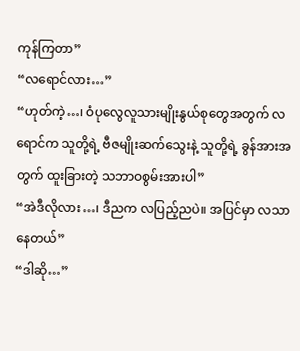ကုန်ကြတာ”
“လရောင်လား…”
“ဟုတ်ကဲ့…၊ ဝံပုလွေလူသားမျိုးနွယ်စုတွေအတွက် လရောင်က သူတို့ရဲ့ ဗီဇမျိုးဆက်သွေးနဲ့ သူတို့ရဲ့ ခွန်အားအတွက် ထူးခြားတဲ့ သဘာဝစွမ်းအားပါ”
“အဲဒီလိုလား…၊ ဒီညက လပြည့်ညပဲ။ အပြင်မှာ လသာနေတယ်”
“ဒါဆို…”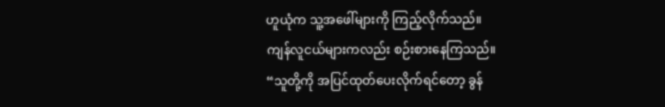ဟူယုံက သူ့အဖေါ်များကို ကြည့်လိုက်သည်။
ကျန်လူငယ်များကလည်း စဉ်းစားနေကြသည်။
“သူတို့ကို အပြင်ထုတ်ပေးလိုက်ရင်တော့ ခွန်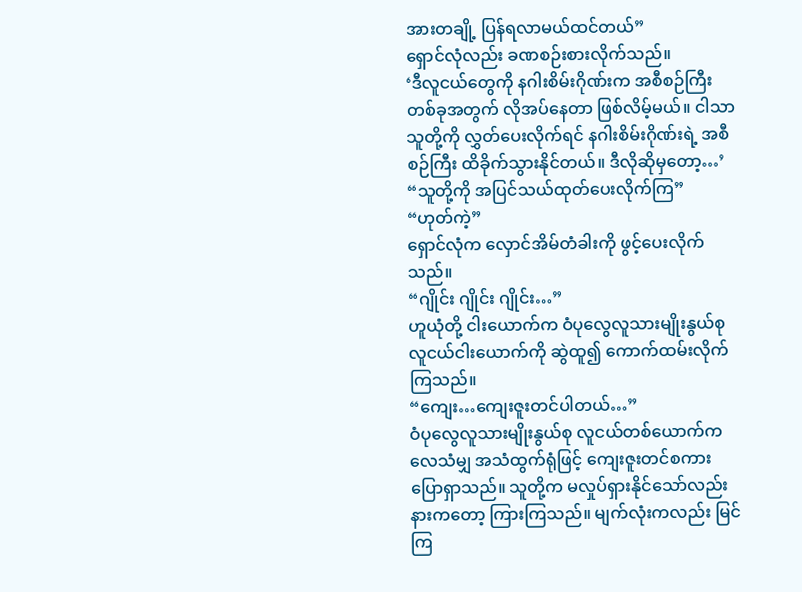အားတချို့ ပြန်ရလာမယ်ထင်တယ်”
ရှောင်လုံလည်း ခဏစဉ်းစားလိုက်သည်။
‘ဒီလူငယ်တွေကို နဂါးစိမ်းဂိုဏ်းက အစီစဉ်ကြီးတစ်ခုအတွက် လိုအပ်နေတာ ဖြစ်လိမ့်မယ်။ ငါသာ သူတို့ကို လွှတ်ပေးလိုက်ရင် နဂါးစိမ်းဂိုဏ်းရဲ့ အစီစဉ်ကြီး ထိခိုက်သွားနိုင်တယ်။ ဒီလိုဆိုမှတော့…’
“သူတို့ကို အပြင်သယ်ထုတ်ပေးလိုက်ကြ”
“ဟုတ်ကဲ့”
ရှောင်လုံက လှောင်အိမ်တံခါးကို ဖွင့်ပေးလိုက်သည်။
“ဂျိုင်း ဂျိုင်း ဂျိုင်း…”
ဟူယုံတို့ ငါးယောက်က ဝံပုလွေလူသားမျိုးနွယ်စု လူငယ်ငါးယောက်ကို ဆွဲထူ၍ ကောက်ထမ်းလိုက်ကြသည်။
“ကျေး…ကျေးဇူးတင်ပါတယ်…”
ဝံပုလွေလူသားမျိုးနွယ်စု လူငယ်တစ်ယောက်က လေသံမျှ အသံထွက်ရုံဖြင့် ကျေးဇူးတင်စကား ပြောရှာသည်။ သူတို့က မလှုပ်ရှားနိုင်သော်လည်း နားကတော့ ကြားကြသည်။ မျက်လုံးကလည်း မြင်ကြ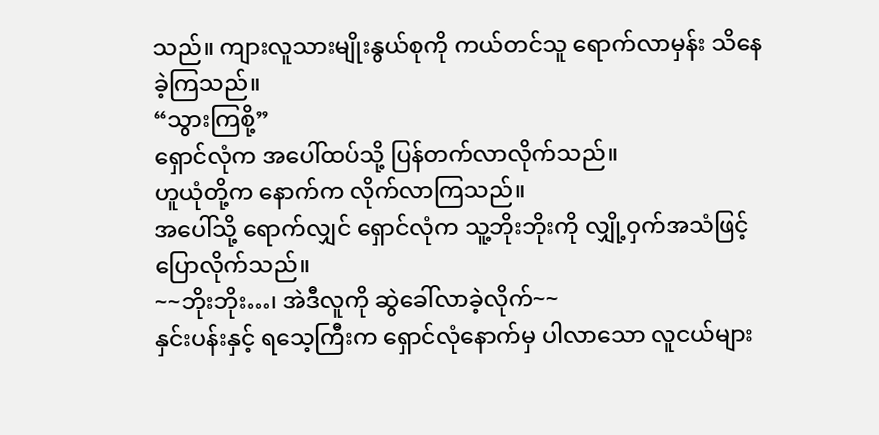သည်။ ကျားလူသားမျိုးနွယ်စုကို ကယ်တင်သူ ရောက်လာမှန်း သိနေခဲ့ကြသည်။
“သွားကြစို့”
ရှောင်လုံက အပေါ်ထပ်သို့ ပြန်တက်လာလိုက်သည်။
ဟူယုံတို့က နောက်က လိုက်လာကြသည်။
အပေါ်သို့ ရောက်လျှင် ရှောင်လုံက သူ့ဘိုးဘိုးကို လျှို့ဝှက်အသံဖြင့် ပြောလိုက်သည်။
~~ဘိုးဘိုး…၊ အဲဒီလူကို ဆွဲခေါ်လာခဲ့လိုက်~~
နှင်းပန်းနှင့် ရသေ့ကြီးက ရှောင်လုံနောက်မှ ပါလာသော လူငယ်များ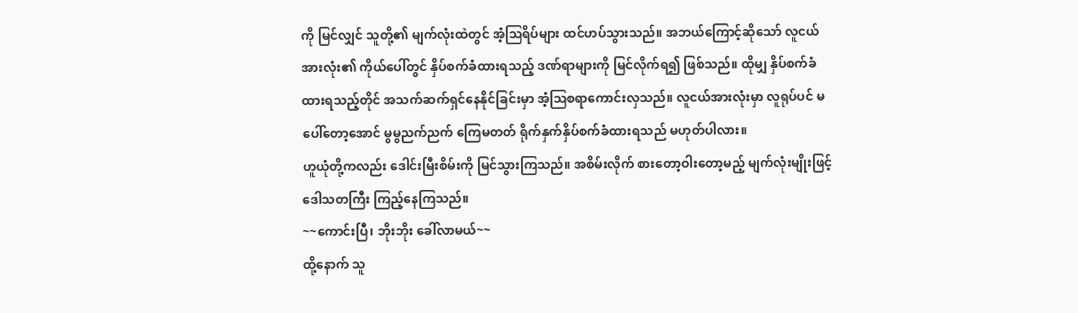ကို မြင်လျှင် သူတို့၏ မျက်လုံးထဲတွင် အံ့ဩရိပ်များ ထင်ဟပ်သွားသည်။ အဘယ်ကြောင့်ဆိုသော် လူငယ်အားလုံး၏ ကိုယ်ပေါ်တွင် နှိပ်စက်ခံထားရသည့် ဒဏ်ရာများကို မြင်လိုက်ရ၍ ဖြစ်သည်။ ထိုမျှ နှိပ်စက်ခံထားရသည့်တိုင် အသက်ဆက်ရှင်နေနိုင်ခြင်းမှာ အံ့ဩစရာကောင်းလှသည်။ လူငယ်အားလုံးမှာ လူရုပ်ပင် မပေါ်တော့အောင် မွမွညက်ညက် ကြေမတတ် ရိုက်နှက်နှိပ်စက်ခံထားရသည် မဟုတ်ပါလား။
ဟူယုံတို့ကလည်း ဒေါင်းမြီးစိမ်းကို မြင်သွားကြသည်။ အစိမ်းလိုက် စားတော့ဝါးတော့မည့် မျက်လုံးမျိုးဖြင့် ဒေါသတကြီး ကြည့်နေကြသည်။
~~ကောင်းပြီ၊ ဘိုးဘိုး ခေါ်လာမယ်~~
ထို့နောက် သူ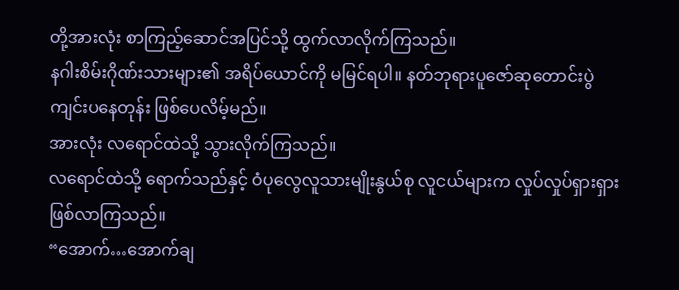တို့အားလုံး စာကြည့်ဆောင်အပြင်သို့ ထွက်လာလိုက်ကြသည်။
နဂါးစိမ်းဂိုဏ်းသားများ၏ အရိပ်ယောင်ကို မမြင်ရပါ။ နတ်ဘုရားပူဇော်ဆုတောင်းပွဲ ကျင်းပနေတုန်း ဖြစ်ပေလိမ့်မည်။
အားလုံး လရောင်ထဲသို့ သွားလိုက်ကြသည်။
လရောင်ထဲသို့ ရောက်သည်နှင့် ဝံပုလွေလူသားမျိုးနွယ်စု လူငယ်များက လှုပ်လှုပ်ရှားရှား ဖြစ်လာကြသည်။
“အောက်…အောက်ချ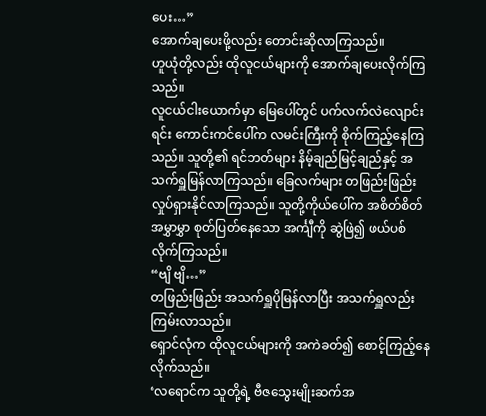ပေး…”
အောက်ချပေးဖို့လည်း တောင်းဆိုလာကြသည်။
ဟူယုံတို့လည်း ထိုလူငယ်များကို အောက်ချပေးလိုက်ကြသည်။
လူငယ်ငါးယောက်မှာ မြေပေါ်တွင် ပက်လက်လဲလျောင်းရင်း ကောင်းကင်ပေါ်က လမင်းကြီးကို စိုက်ကြည့်နေကြသည်။ သူတို့၏ ရင်ဘတ်များ နိမ့်ချည်မြင့်ချည်နှင့် အသက်ရှူမြန်လာကြသည်။ ခြေလက်များ တဖြည်းဖြည်း လှုပ်ရှားနိုင်လာကြသည်။ သူတို့ကိုယ်ပေါ်က အစိတ်စိတ်အမွှာမွှာ စုတ်ပြတ်နေသော အင်္ကျီကို ဆွဲဖြဲ၍ ဖယ်ပစ်လိုက်ကြသည်။
“ဗျိ ဗျိ…”
တဖြည်းဖြည်း အသက်ရှူပိုမြန်လာပြီး အသက်ရှူလည်း ကြမ်းလာသည်။
ရှောင်လုံက ထိုလူငယ်များကို အကဲခတ်၍ စောင့်ကြည့်နေလိုက်သည်။
‘လရောင်က သူတို့ရဲ့ ဗီဇသွေးမျိုးဆက်အ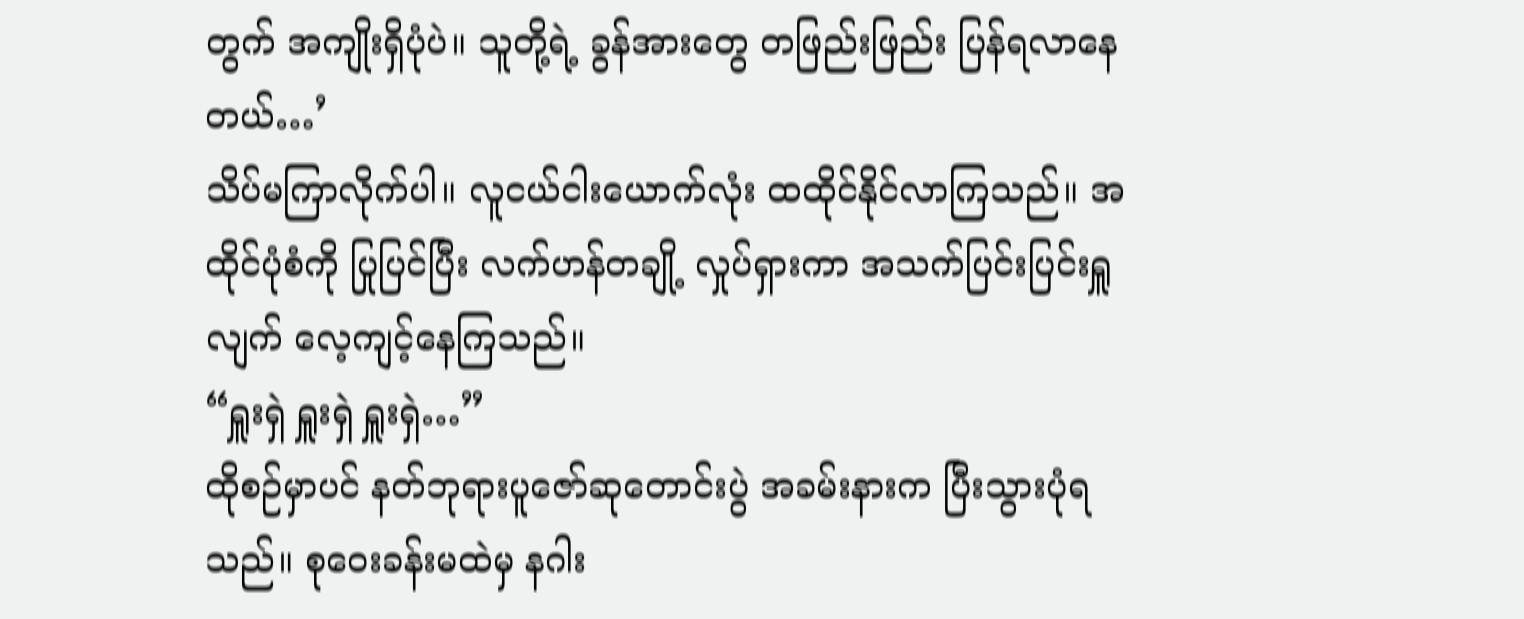တွက် အကျိုးရှိပုံပဲ။ သူတို့ရဲ့ ခွန်အားတွေ တဖြည်းဖြည်း ပြန်ရလာနေတယ်…’
သိပ်မကြာလိုက်ပါ။ လူငယ်ငါးယောက်လုံး ထထိုင်နိုင်လာကြသည်။ အထိုင်ပုံစံကို ပြုပြင်ပြီး လက်ဟန်တချို့ လှုပ်ရှားကာ အသက်ပြင်းပြင်းရှူလျက် လေ့ကျင့်နေကြသည်။
“ရှူးရှဲ ရှူးရှဲ ရှူးရှဲ…”
ထိုစဉ်မှာပင် နတ်ဘုရားပူဇော်ဆုတောင်းပွဲ အခမ်းနားက ပြီးသွားပုံရသည်။ စုဝေးခန်းမထဲမှ နဂါး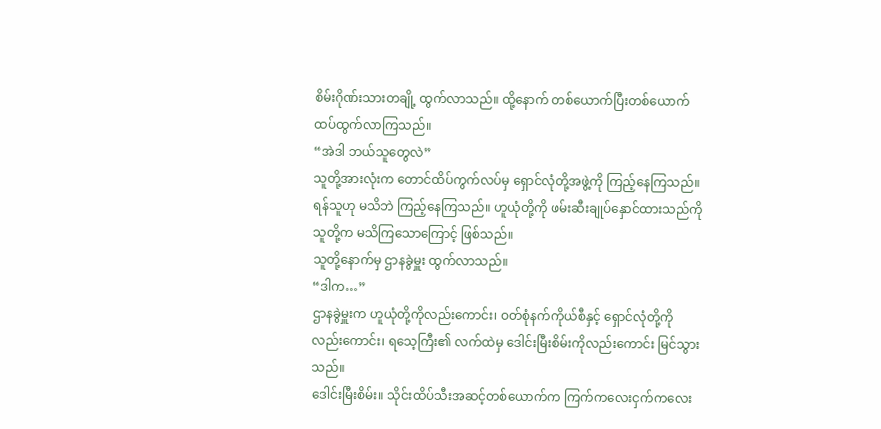စိမ်းဂိုဏ်းသားတချို့ ထွက်လာသည်။ ထို့နောက် တစ်ယောက်ပြီးတစ်ယောက် ထပ်ထွက်လာကြသည်။
“အဲဒါ ဘယ်သူတွေလဲ”
သူတို့အားလုံးက တောင်ထိပ်ကွက်လပ်မှ ရှောင်လုံတို့အဖွဲ့ကို ကြည့်နေကြသည်။ ရန်သူဟု မသိဘဲ ကြည့်နေကြသည်။ ဟူယုံတို့ကို ဖမ်းဆီးချုပ်နှောင်ထားသည်ကို သူတို့က မသိကြသောကြောင့် ဖြစ်သည်။
သူတို့နောက်မှ ဌာနခွဲမှူး ထွက်လာသည်။
“ဒါက…”
ဌာနခွဲမှူးက ဟူယုံတို့ကိုလည်းကောင်း၊ ဝတ်စုံနက်ကိုယ်စီနှင့် ရှောင်လုံတို့ကိုလည်းကောင်း၊ ရသေ့ကြီး၏ လက်ထဲမှ ဒေါင်းမြီးစိမ်းကိုလည်းကောင်း မြင်သွားသည်။
ဒေါင်းမြီးစိမ်း။ သိုင်းထိပ်သီးအဆင့်တစ်ယောက်က ကြက်ကလေးငှက်ကလေး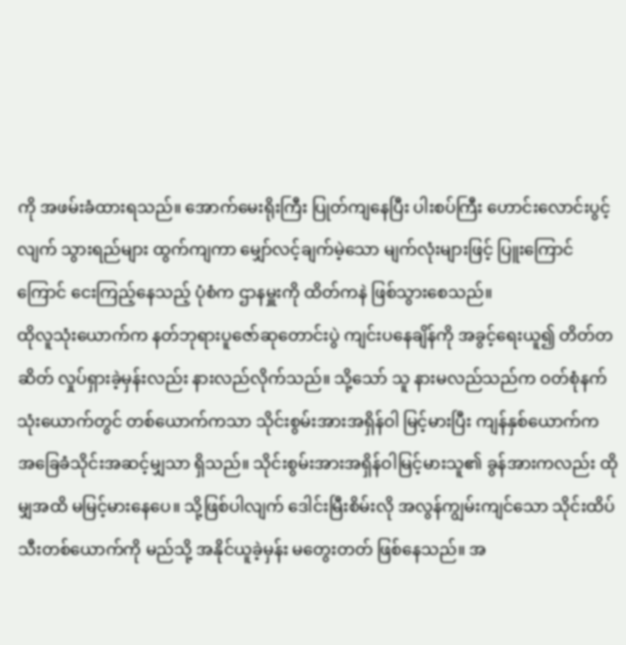ကို အဖမ်းခံထားရသည်။ အောက်မေးရိုးကြီး ပြုတ်ကျနေပြီး ပါးစပ်ကြီး ဟောင်းလောင်းပွင့်လျက် သွားရည်များ ထွက်ကျကာ မျှော်လင့်ချက်မဲ့သော မျက်လုံးများဖြင့် ပြူးကြောင်ကြောင် ငေးကြည့်နေသည့် ပုံစံက ဌာနမှူးကို ထိတ်ကနဲ ဖြစ်သွားစေသည်။
ထိုလူသုံးယောက်က နတ်ဘုရားပူဇော်ဆုတောင်းပွဲ ကျင်းပနေချိန်ကို အခွင့်ရေးယူ၍ တိတ်တဆိတ် လှုပ်ရှားခဲ့မှန်းလည်း နားလည်လိုက်သည်။ သို့သော် သူ နားမလည်သည်က ဝတ်စုံနက်သုံးယောက်တွင် တစ်ယောက်ကသာ သိုင်းစွမ်းအားအရှိန်ဝါ မြင့်မားပြီး ကျန်နှစ်ယောက်က အခြေခံသိုင်းအဆင့်မျှသာ ရှိသည်။ သိုင်းစွမ်းအားအရှိန်ဝါမြင့်မားသူ၏ ခွန်အားကလည်း ထိုမျှအထိ မမြင့်မားနေပေ။ သို့ဖြစ်ပါလျက် ဒေါင်းမြီးစိမ်းလို အလွန်ကျွမ်းကျင်သော သိုင်းထိပ်သီးတစ်ယောက်ကို မည်သို့ အနိုင်ယူခဲ့မှန်း မတွေးတတ် ဖြစ်နေသည်။ အ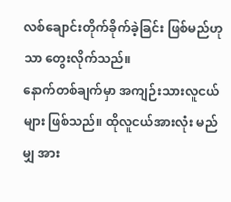လစ်ချောင်းတိုက်ခိုက်ခဲ့ခြင်း ဖြစ်မည်ဟုသာ တွေးလိုက်သည်။
နောက်တစ်ချက်မှာ အကျဉ်းသားလူငယ်များ ဖြစ်သည်။ ထိုလူငယ်အားလုံး မည်မျှ အား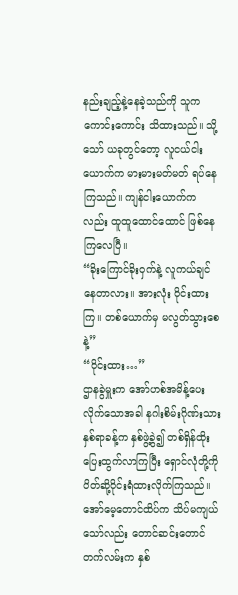နည်းချည့်နဲ့နေခဲ့သည်ကို သူက ကောင်းကောင်း သိထားသည်။ သို့သော် ယခုတွင်တော့ လူငယ်ငါးယောက်က မားမားမတ်မတ် ရပ်နေကြသည်။ ကျန်ငါးယောက်ကလည်း ထူထူထောင်ထောင် ဖြစ်နေကြလေပြီ။
“ခိုးကြောင်ခိုးဝှက်နဲ့ လူကယ်ချင်နေတာလား။ အားလုံး ဝိုင်းထားကြ။ တစ်ယောက်မှ မလွတ်သွားစေနဲ့”
“ဝိုင်းထား…”
ဌာနခွဲမှူးက အော်ဟစ်အမိန့်ပေးလိုက်သောအခါ နဂါးစိမ်းဂိုဏ်းသား နှစ်ရာခန့်က နှစ်ဖွဲ့ခွဲ၍ တစ်ရှိန်ထိုး ပြေးထွက်လာကြပြီး ရှောင်လုံတို့ကို ပိတ်ဆို့ဝိုင်းရံထားလိုက်ကြသည်။
အော်မေ့တောင်ထိပ်က သိပ်မကျယ်သော်လည်း တောင်ဆင်းတောင်တက်လမ်းက နှစ်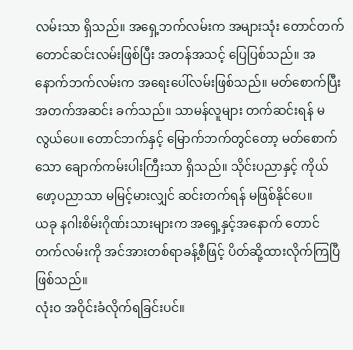လမ်းသာ ရှိသည်။ အရှေ့ဘက်လမ်းက အများသုံး တောင်တက်တောင်ဆင်းလမ်းဖြစ်ပြီး အတန်အသင့် ပြေပြစ်သည်။ အနောက်ဘက်လမ်းက အရေးပေါ်လမ်းဖြစ်သည်။ မတ်စောက်ပြီး အတက်အဆင်း ခက်သည်။ သာမန်လူများ တက်ဆင်းရန် မလွယ်ပေ။ တောင်ဘက်နှင့် မြောက်ဘက်တွင်တော့ မတ်စောက်သော ချောက်ကမ်းပါးကြီးသာ ရှိသည်။ သိုင်းပညာနှင့် ကိုယ်ဖော့ပညာသာ မမြင့်မားလျှင် ဆင်းတက်ရန် မဖြစ်နိုင်ပေ။
ယခု နဂါးစိမ်းဂိုဏ်းသားများက အရှေ့နှင့်အနောက် တောင်တက်လမ်းကို အင်အားတစ်ရာခန့်စီဖြင့် ပိတ်ဆို့ထားလိုက်ကြပြီ ဖြစ်သည်။
လုံးဝ အဝိုင်းခံလိုက်ရခြင်းပင်။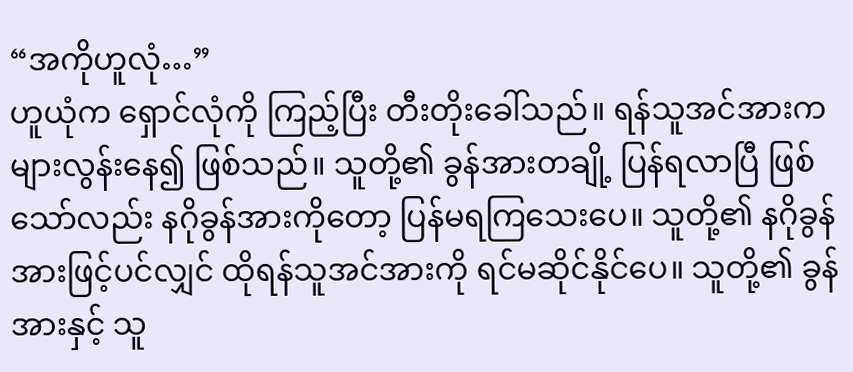“အကိုဟူလုံ…”
ဟူယုံက ရှောင်လုံကို ကြည့်ပြီး တီးတိုးခေါ်သည်။ ရန်သူအင်အားက များလွန်းနေ၍ ဖြစ်သည်။ သူတို့၏ ခွန်အားတချို့ ပြန်ရလာပြီ ဖြစ်သော်လည်း နဂိုခွန်အားကိုတော့ ပြန်မရကြသေးပေ။ သူတို့၏ နဂိုခွန်အားဖြင့်ပင်လျှင် ထိုရန်သူအင်အားကို ရင်မဆိုင်နိုင်ပေ။ သူတို့၏ ခွန်အားနှင့် သူ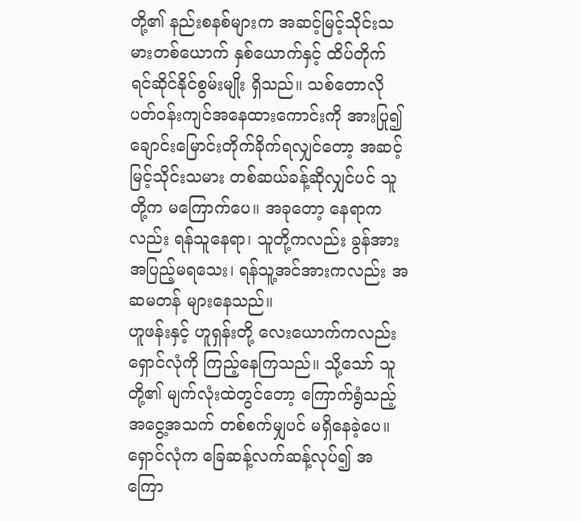တို့၏ နည်းစနစ်များက အဆင့်မြင့်သိုင်းသမားတစ်ယောက် နှစ်ယောက်နှင့် ထိပ်တိုက် ရင်ဆိုင်နိုင်စွမ်းမျိုး ရှိသည်။ သစ်တောလို ပတ်ဝန်းကျင်အနေထားကောင်းကို အားပြု၍ ချောင်းမြောင်းတိုက်ခိုက်ရလျှင်တော့ အဆင့်မြင့်သိုင်းသမား တစ်ဆယ်ခန့်ဆိုလျှင်ပင် သူတို့က မကြောက်ပေ။ အခုတော့ နေရာကလည်း ရန်သူနေရာ၊ သူတို့ကလည်း ခွန်အား အပြည့်မရသေး၊ ရန်သူ့အင်အားကလည်း အဆမတန် များနေသည်။
ဟူဖန်းနှင့် ဟူရှန်းတို့ လေးယောက်ကလည်း ရှောင်လုံကို ကြည့်နေကြသည်။ သို့သော် သူတို့၏ မျက်လုံးထဲတွင်တော့ ကြောက်ရွံသည့် အငွေ့အသက် တစ်စက်မျှပင် မရှိနေခဲ့ပေ။
ရှောင်လုံက ခြေဆန့်လက်ဆန့်လုပ်၍ အကြော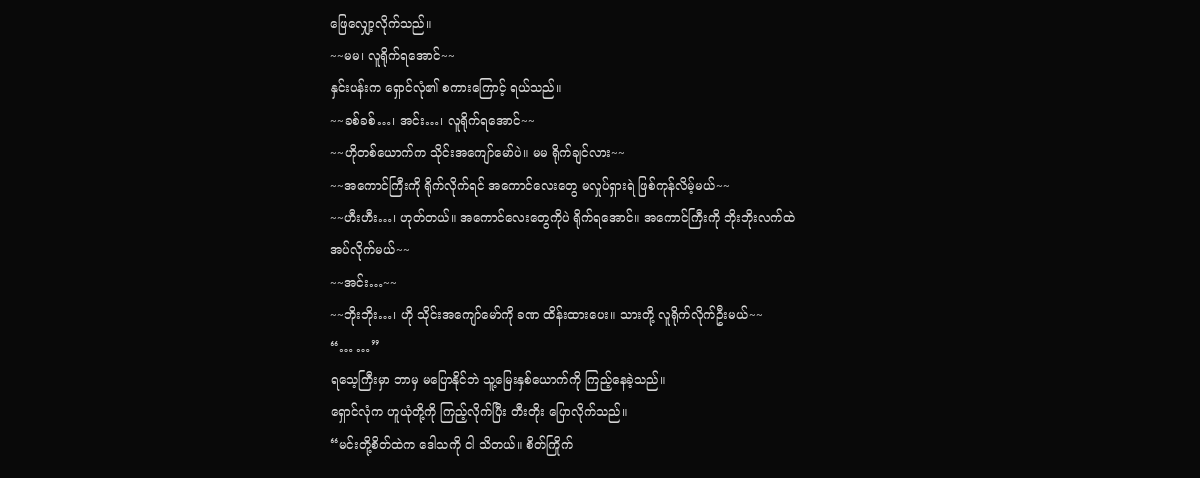ဖြေလျှော့လိုက်သည်။
~~မမ၊ လူရိုက်ရအောင်~~
နှင်းပန်းက ရှောင်လုံ၏ စကားကြောင့် ရယ်သည်။
~~ခစ်ခစ်…၊ အင်း…၊ လူရိုက်ရအောင်~~
~~ဟိုတစ်ယောက်က သိုင်းအကျော်မော်ပဲ။ မမ ရိုက်ချင်လား~~
~~အကောင်ကြီးကို ရိုက်လိုက်ရင် အကောင်လေးတွေ မလှုပ်ရှားရဲ ဖြစ်ကုန်လိမ့်မယ်~~
~~ဟီးဟီး…၊ ဟုတ်တယ်။ အကောင်လေးတွေကိုပဲ ရိုက်ရအောင်။ အကောင်ကြီးကို ဘိုးဘိုးလက်ထဲ အပ်လိုက်မယ်~~
~~အင်း…~~
~~ဘိုးဘိုး…၊ ဟို သိုင်းအကျော်မော်ကို ခဏ ထိန်းထားပေး။ သားတို့ လူရိုက်လိုက်ဦးမယ်~~
“… …”
ရသေ့ကြီးမှာ ဘာမှ မပြောနိုင်ဘဲ သူ့မြေးနှစ်ယောက်ကို ကြည့်နေခဲ့သည်။
ရှောင်လုံက ဟူယုံတို့ကို ကြည့်လိုက်ပြီး တီးတိုး ပြောလိုက်သည်။
“မင်းတို့စိတ်ထဲက ဒေါသကို ငါ သိတယ်။ စိတ်ကြိုက်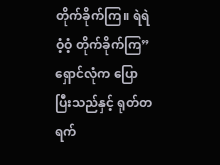တိုက်ခိုက်ကြ။ ရဲရဲဝံ့ဝံ့ တိုက်ခိုက်ကြ”
ရှောင်လုံက ပြောပြီးသည်နှင့် ရုတ်တရက်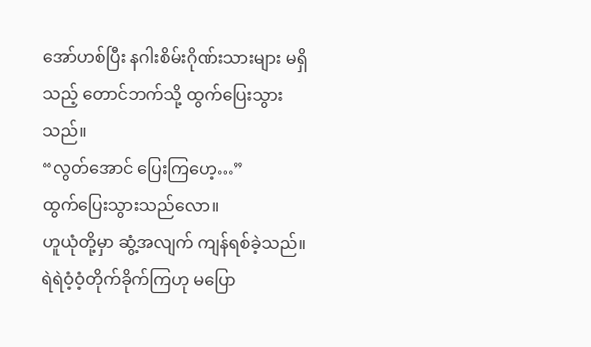အော်ဟစ်ပြီး နဂါးစိမ်းဂိုဏ်းသားများ မရှိသည့် တောင်ဘက်သို့ ထွက်ပြေးသွားသည်။
“လွတ်အောင် ပြေးကြဟေ့…”
ထွက်ပြေးသွားသည်လော။
ဟူယုံတို့မှာ ဆွံ့အလျက် ကျန်ရစ်ခဲ့သည်။ ရဲရဲဝံ့ဝံ့တိုက်ခိုက်ကြဟု မပြော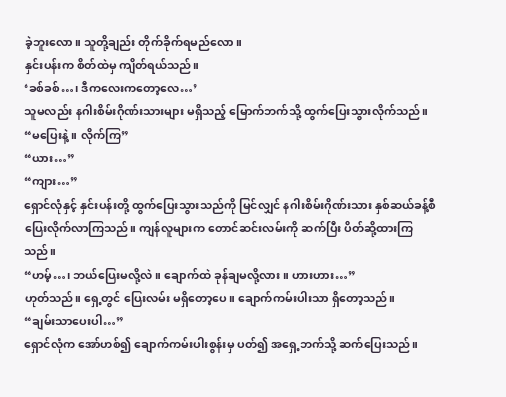ခဲ့ဘူးလော။ သူတို့ချည်း တိုက်ခိုက်ရမည်လော။
နှင်းပန်းက စိတ်ထဲမှ ကျိတ်ရယ်သည်။
‘ခစ်ခစ်…၊ ဒီကလေးကတော့လေ…’
သူမလည်း နဂါးစိမ်းဂိုဏ်းသားများ မရှိသည့် မြောက်ဘက်သို့ ထွက်ပြေးသွားလိုက်သည်။
“မပြေးနဲ့။ လိုက်ကြ”
“ယား…”
“ကျား…”
ရှောင်လုံနှင့် နှင်းပန်းတို့ ထွက်ပြေးသွားသည်ကို မြင်လျှင် နဂါးစိမ်းဂိုဏ်းသား နှစ်ဆယ်ခန့်စီ ပြေးလိုက်လာကြသည်။ ကျန်လူများက တောင်ဆင်းလမ်းကို ဆက်ပြီး ပိတ်ဆို့ထားကြသည်။
“ဟမ့်…၊ ဘယ်ပြေးမလို့လဲ။ ချောက်ထဲ ခုန်ချမလို့လား။ ဟားဟား…”
ဟုတ်သည်။ ရှေ့တွင် ပြေးလမ်း မရှိတော့ပေ။ ချောက်ကမ်းပါးသာ ရှိတော့သည်။
“ချမ်းသာပေးပါ…”
ရှောင်လုံက အော်ဟစ်၍ ချောက်ကမ်းပါးစွန်းမှ ပတ်၍ အရှေ့ဘက်သို့ ဆက်ပြေးသည်။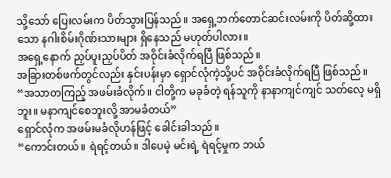သို့သော် ပြေးလမ်းက ပိတ်သွားပြန်သည်။ အရှေ့ဘက်တောင်ဆင်းလမ်းကို ပိတ်ဆို့ထားသော နဂါးစိမ်းဂိုဏ်းသားများ ရှိနေသည် မဟုတ်ပါလား။
အရှေ့နောက် ညှပ်ပူးညှပ်ပိတ် အဝိုင်းခံလိုက်ရပြီ ဖြစ်သည်။
အခြားတစ်ဖက်တွင်လည်း နှင်းပန်းမှာ ရှောင်လုံကဲ့သို့ပင် အဝိုင်းခံလိုက်ရပြီ ဖြစ်သည်။
“အသာတကြည့် အဖမ်းခံလိုက်။ ငါတို့က မခုခံတဲ့ ရန်သူကို နာနာကျင်ကျင် သတ်လေ့ မရှိဘူး။ မနာကျင်စေဘူးလို့ အာမခံတယ်”
ရှောင်လုံက အဖမ်းမခံလိုဟန်ဖြင့် ခေါင်းခါသည်။
“ကောင်းတယ်။ ရဲရင့်တယ်။ ဒါပေမဲ့ မင်းရဲ့ ရဲရင့်မှုက ဘယ်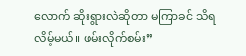လောက် ဆိုးရွားလဲဆိုတာ မကြာခင် သိရလိမ့်မယ်။ ဖမ်းလိုက်စမ်း”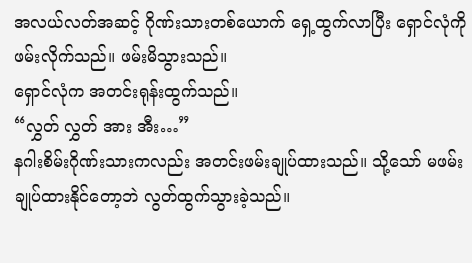အလယ်လတ်အဆင့် ဂိုဏ်းသားတစ်ယောက် ရှေ့ထွက်လာပြီး ရှောင်လုံကို ဖမ်းလိုက်သည်။ ဖမ်းမိသွားသည်။
ရှောင်လုံက အတင်းရုန်းထွက်သည်။
“လွှတ် လွှတ် အား အီး…”
နဂါးစိမ်းဂိုဏ်းသားကလည်း အတင်းဖမ်းချုပ်ထားသည်။ သို့သော် မဖမ်းချုပ်ထားနိုင်တော့ဘဲ လွတ်ထွက်သွားခဲ့သည်။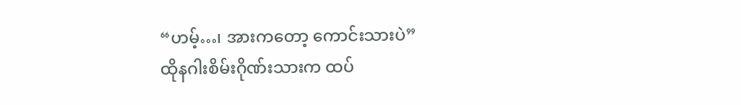“ဟမ့်…၊ အားကတော့ ကောင်းသားပဲ”
ထိုနဂါးစိမ်းဂိုဏ်းသားက ထပ်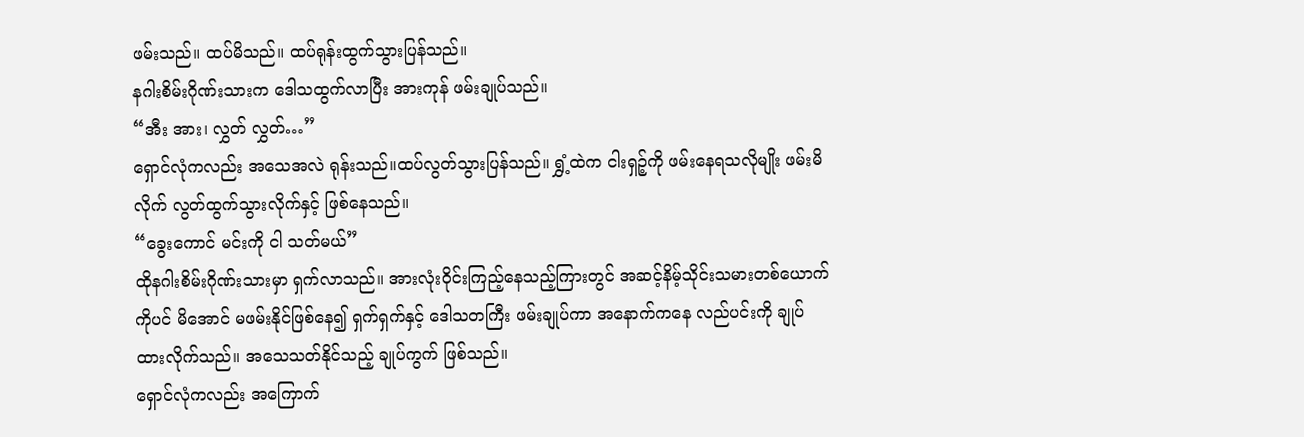ဖမ်းသည်။ ထပ်မိသည်။ ထပ်ရုန်းထွက်သွားပြန်သည်။
နဂါးစိမ်းဂိုဏ်းသားက ဒေါသထွက်လာပြီး အားကုန် ဖမ်းချုပ်သည်။
“အီး အား၊ လွှတ် လွှတ်…”
ရှောင်လုံကလည်း အသေအလဲ ရုန်းသည်။ထပ်လွတ်သွားပြန်သည်။ ရွှံ့ထဲက ငါးရှဉ့်ကို ဖမ်းနေရသလိုမျိုး ဖမ်းမိလိုက် လွတ်ထွက်သွားလိုက်နှင့် ဖြစ်နေသည်။
“ခွေးကောင် မင်းကို ငါ သတ်မယ်”
ထိုနဂါးစိမ်းဂိုဏ်းသားမှာ ရှက်လာသည်။ အားလုံးဝိုင်းကြည့်နေသည့်ကြားတွင် အဆင့်နိမ့်သိုင်းသမားတစ်ယောက်ကိုပင် မိအောင် မဖမ်းနိုင်ဖြစ်နေ၍ ရှက်ရှက်နှင့် ဒေါသတကြီး ဖမ်းချုပ်ကာ အနောက်ကနေ လည်ပင်းကို ချုပ်ထားလိုက်သည်။ အသေသတ်နိုင်သည့် ချုပ်ကွက် ဖြစ်သည်။
ရှောင်လုံကလည်း အကြောက်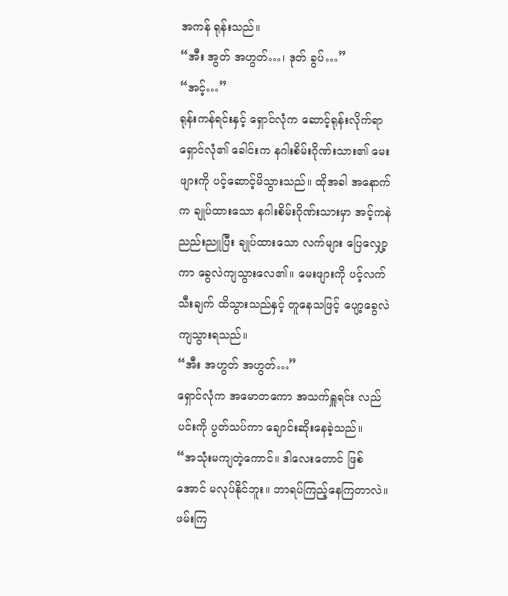အကန် ရုန်းသည်။
“အီး အွတ် အဟွတ်…၊ ဒုတ် ခွပ်…”
“အင့်…”
ရုန်းကန်ရင်းနှင့် ရှောင်လုံက ဆောင့်ရုန်းလိုက်ရာ ရှောင်လုံ၏ ခေါင်းက နဂါးစိမ်းဂိုဏ်းသား၏ မေးဖျားကို ပင့်ဆောင့်မိသွားသည်။ ထိုအခါ အနောက်က ချုပ်ထားသော နဂါးစိမ်းဂိုဏ်းသားမှာ အင့်ကနဲ ညည်းညူပြီး ချုပ်ထားသော လက်များ ပြေလျှော့ကာ ခွေလဲကျသွားလေ၏။ မေးဖျားကို ပင့်လက်သီးချက် ထိသွားသည်နှင့် တူနေသဖြင့် ပျော့ခွေလဲကျသွားရသည်။
“အီး အဟွတ် အဟွတ်…”
ရှောင်လုံက အမောတကော အသက်ရှူရင်း လည်ပင်းကို ပွတ်သပ်ကာ ချောင်းဆိုးနေခဲ့သည်။
“အသုံးမကျတဲ့ကောင်။ ဒါလေးတောင် ဖြစ်အောင် မလုပ်နိုင်ဘူး။ ဘာရပ်ကြည့်နေကြတာလဲ။ ဖမ်းကြ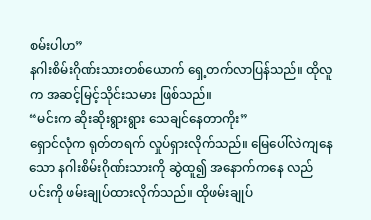စမ်းပါဟ”
နဂါးစိမ်းဂိုဏ်းသားတစ်ယောက် ရှေ့တက်လာပြန်သည်။ ထိုလူက အဆင့်မြင့်သိုင်းသမား ဖြစ်သည်။
“မင်းက ဆိုးဆိုးရွားရွား သေချင်နေတာကိုး”
ရှောင်လုံက ရုတ်တရက် လှုပ်ရှားလိုက်သည်။ မြေပေါ်လဲကျနေသော နဂါးစိမ်းဂိုဏ်းသားကို ဆွဲထူ၍ အနောက်ကနေ လည်ပင်းကို ဖမ်းချုပ်ထားလိုက်သည်။ ထိုဖမ်းချုပ်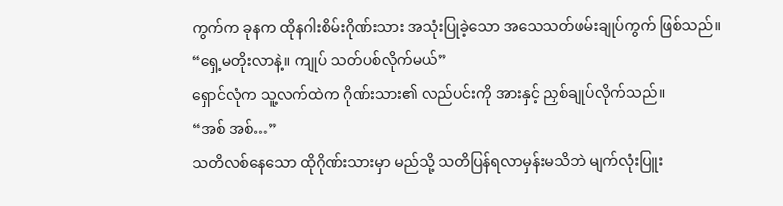ကွက်က ခုနက ထိုနဂါးစိမ်းဂိုဏ်းသား အသုံးပြုခဲ့သော အသေသတ်ဖမ်းချုပ်ကွက် ဖြစ်သည်။
“ရှေ့မတိုးလာနဲ့။ ကျုပ် သတ်ပစ်လိုက်မယ်”
ရှောင်လုံက သူ့လက်ထဲက ဂိုဏ်းသား၏ လည်ပင်းကို အားနှင့် ညှစ်ချုပ်လိုက်သည်။
“အစ် အစ်…”
သတိလစ်နေသော ထိုဂိုဏ်းသားမှာ မည်သို့ သတိပြန်ရလာမှန်းမသိဘဲ မျက်လုံးပြူး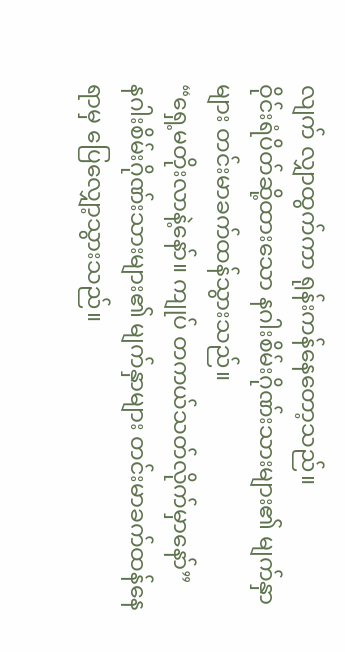လျက် လျှာထွက်ကာ ရုန်းကန်နေတော့သည်။
ဝိုင်းရံပိတ်ဆို့ထားသော နဂါးစိမ်းဂိုဏ်းသားများ၏ မျက်နှာများ တင်းမာခက်ထန်သွားသည်။
“ရှေ့မတိုးလာနဲ့နော်။ ကျုပ် တကယ်သတ်လိုက်မှာနော်”
နဂါးစိမ်းဂိုဏ်းသားများ၏ မျက်နှာများ တင်းမာခက်ထန်နေရာမှ ပြေလျှော့သွားသည်။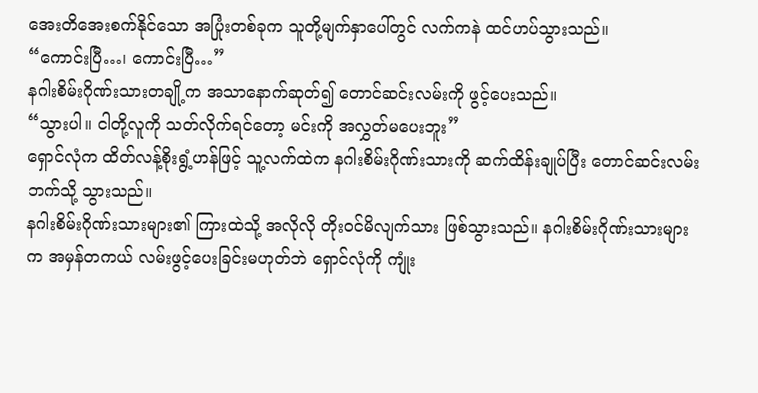အေးတိအေးစက်နိုင်သော အပြုံးတစ်ခုက သူတို့မျက်နှာပေါ်တွင် လက်ကနဲ ထင်ဟပ်သွားသည်။
“ကောင်းပြီ…၊ ကောင်းပြီ…”
နဂါးစိမ်းဂိုဏ်းသားတချို့က အသာနောက်ဆုတ်၍ တောင်ဆင်းလမ်းကို ဖွင့်ပေးသည်။
“သွားပါ။ ငါတို့လူကို သတ်လိုက်ရင်တော့ မင်းကို အလွှတ်မပေးဘူး”
ရှောင်လုံက ထိတ်လန့်စိုးရွံ့ဟန်ဖြင့် သူ့လက်ထဲက နဂါးစိမ်းဂိုဏ်းသားကို ဆက်ထိန်းချုပ်ပြီး တောင်ဆင်းလမ်းဘက်သို့ သွားသည်။
နဂါးစိမ်းဂိုဏ်းသားများ၏ ကြားထဲသို့ အလိုလို တိုးဝင်မိလျက်သား ဖြစ်သွားသည်။ နဂါးစိမ်းဂိုဏ်းသားများက အမှန်တကယ် လမ်းဖွင့်ပေးခြင်းမဟုတ်ဘဲ ရှောင်လုံကို ကျုံး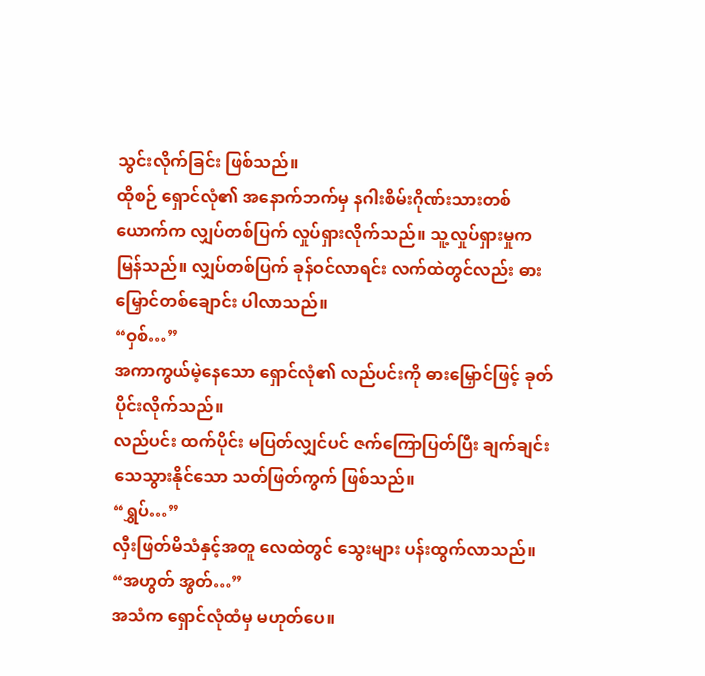သွင်းလိုက်ခြင်း ဖြစ်သည်။
ထိုစဉ် ရှောင်လုံ၏ အနောက်ဘက်မှ နဂါးစိမ်းဂိုဏ်းသားတစ်ယောက်က လျှပ်တစ်ပြက် လှုပ်ရှားလိုက်သည်။ သူ့လှုပ်ရှားမှုက မြန်သည်။ လျှပ်တစ်ပြက် ခုန်ဝင်လာရင်း လက်ထဲတွင်လည်း ဓားမြှောင်တစ်ချောင်း ပါလာသည်။
“ဝှစ်…”
အကာကွယ်မဲ့နေသော ရှောင်လုံ၏ လည်ပင်းကို ဓားမြှောင်ဖြင့် ခုတ်ပိုင်းလိုက်သည်။
လည်ပင်း ထက်ပိုင်း မပြတ်လျှင်ပင် ဇက်ကြောပြတ်ပြီး ချက်ချင်း သေသွားနိုင်သော သတ်ဖြတ်ကွက် ဖြစ်သည်။
“ရွှပ်…”
လှီးဖြတ်မိသံနှင့်အတူ လေထဲတွင် သွေးများ ပန်းထွက်လာသည်။
“အဟွတ် အွတ်…”
အသံက ရှောင်လုံထံမှ မဟုတ်ပေ။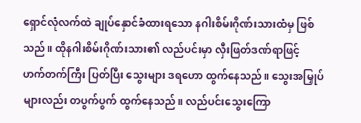ရှောင်လုံလက်ထဲ ချုပ်နှောင်ခံထားရသော နဂါးစိမ်းဂိုဏ်းသားထံမှ ဖြစ်သည်။ ထိုနဂါးစိမ်းဂိုဏ်းသား၏ လည်ပင်းမှာ လှီးဖြတ်ဒဏ်ရာဖြင့် ဟက်တက်ကြီး ပြတ်ပြီး သွေးများ ဒရဟော ထွက်နေသည်။ သွေးအမြှုပ်များလည်း တပွက်ပွက် ထွက်နေသည်။ လည်ပင်းသွေးကြော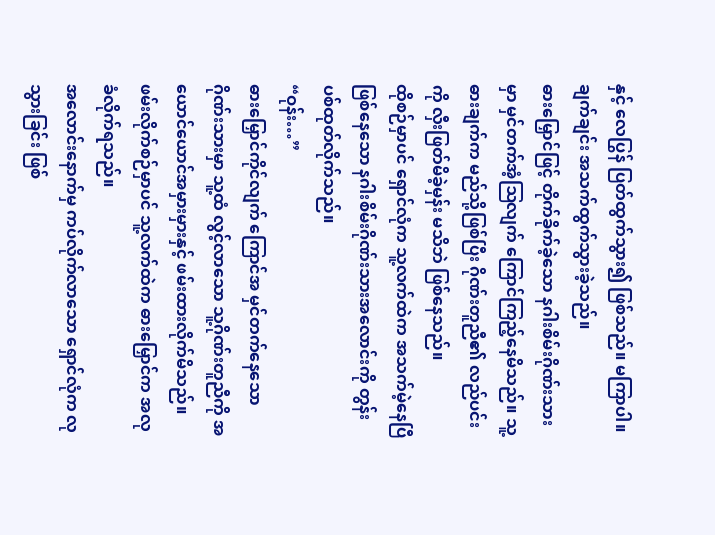နှင့် လေပြွန် ပြတ်ထွက်သွား၍ ဖြစ်သည်။ မကြာပါ။ ချက်ချင်း အသက်ထွက်သွားခဲ့သည်။
ဓားမြှောင်ဖြင့် တိုက်ခိုက်ခဲ့သော နဂါးစိမ်းဂိုဏ်းသားမှာ မှင်တက်အံ့ဩလျက် ကြောင်ကြည့်နေမိသည်။ သူ့ဓားချက်က မည်သို့ဖြစ်ပြီး ဂိုဏ်းတူညီ၏ လည်ပင်းကို လှီးဖြတ်မိခဲ့မှန်း မသိဘဲ ဖြစ်နေသည်။
ထိုစဉ်မှာပင် ရှောင်လုံက သူ့လက်ထဲက အသက်မဲ့နေပြီဖြစ်နေသော နဂါးစိမ်းဂိုဏ်းသားအလောင်းကို တွန်းပစ်ထုတ်လိုက်သည်။
“ဝုန်း…”
ဓားမြှောင်ကိုင်လျက် ကြောင်အ မှင်တက်နေသော ဂိုဏ်းသားမှာ သူ့ထံ လွင့်လာသော သူ့ဂိုဏ်းတူညီကို အယောင်ယောင်အမှားမှားနှင့် ဖမ်းထားလိုက်မိသည်။
ဖမ်းလိုက်စဉ်မှာပင် သူ့လက်ထဲက ဓားမြှောင်က အလုခံလိုက်ရသည်။
အလောင်းနောက်မှ ကပ်လိုက်လာသော ရှောင်လုံက လုသွားခြင်း ဖြစ်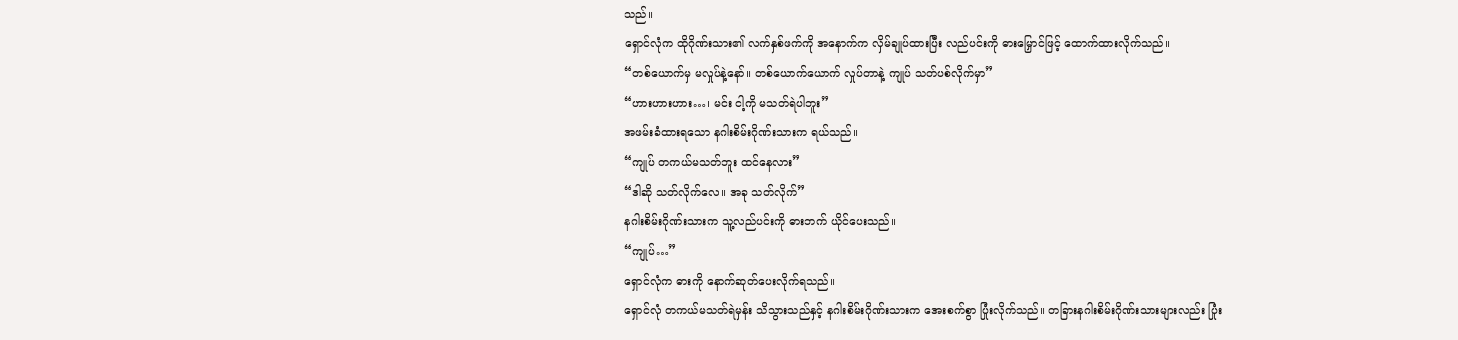သည်။
ရှောင်လုံက ထိုဂိုဏ်းသား၏ လက်နှစ်ဖက်ကို အနောက်က လှိမ်ချုပ်ထားပြီး လည်ပင်းကို ဓားမြှောင်ဖြင့် ထောက်ထားလိုက်သည်။
“တစ်ယောက်မှ မလှုပ်နဲ့နော်။ တစ်ယောက်ယောက် လှုပ်တာနဲ့ ကျုပ် သတ်ပစ်လိုက်မှာ”
“ဟားဟားဟား…၊ မင်း ငါ့ကို မသတ်ရဲပါဘူး”
အဖမ်းခံထားရသော နဂါးစိမ်းဂိုဏ်းသားက ရယ်သည်။
“ကျုပ် တကယ်မသတ်ဘူး ထင်နေလား”
“ဒါဆို သတ်လိုက်လေ။ အခု သတ်လိုက်”
နဂါးစိမ်းဂိုဏ်းသားက သူ့လည်ပင်းကို ဓားဘက် ယိုင်ပေးသည်။
“ကျုပ်…”
ရှောင်လုံက ဓားကို နောက်ဆုတ်ပေးလိုက်ရသည်။
ရှောင်လုံ တကယ်မသတ်ရဲမှန်း သိသွားသည်နှင့် နဂါးစိမ်းဂိုဏ်းသားက အေးစက်စွာ ပြုံးလိုက်သည်။ တခြားနဂါးစိမ်းဂိုဏ်းသားများလည်း ပြုံး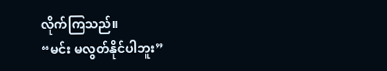လိုက်ကြသည်။
“မင်း မလွတ်နိုင်ပါဘူး”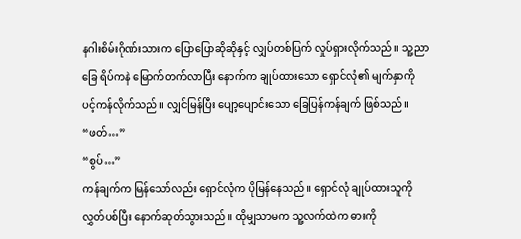နဂါးစိမ်းဂိုဏ်းသားက ပြောပြောဆိုဆိုနှင့် လျှပ်တစ်ပြက် လှုပ်ရှားလိုက်သည်။ သူ့ညာခြေ ရိပ်ကနဲ မြောက်တက်လာပြီး နောက်က ချုပ်ထားသော ရှောင်လုံ၏ မျက်နှာကို ပင့်ကန်လိုက်သည်။ လျှင်မြန်ပြီး ပျော့ပျောင်းသော ခြေပြန်ကန်ချက် ဖြစ်သည်။
“ဖတ်…”
“စွပ်…”
ကန်ချက်က မြန်သော်လည်း ရှောင်လုံက ပိုမြန်နေသည်။ ရှောင်လုံ ချုပ်ထားသူကို လွှတ်ပစ်ပြီး နောက်ဆုတ်သွားသည်။ ထိုမျှသာမက သူ့လက်ထဲက ဓားကို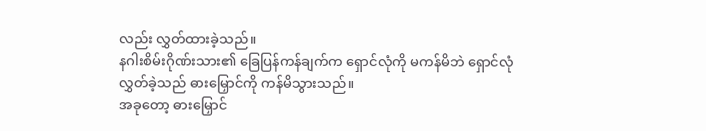လည်း လွှတ်ထားခဲ့သည်။
နဂါးစိမ်းဂိုဏ်းသား၏ ခြေပြန်ကန်ချက်က ရှောင်လုံကို မကန်မိဘဲ ရှောင်လုံ လွှတ်ခဲ့သည် ဓားမြှောင်ကို ကန်မိသွားသည်။
အခုတော့ ဓားမြှောင်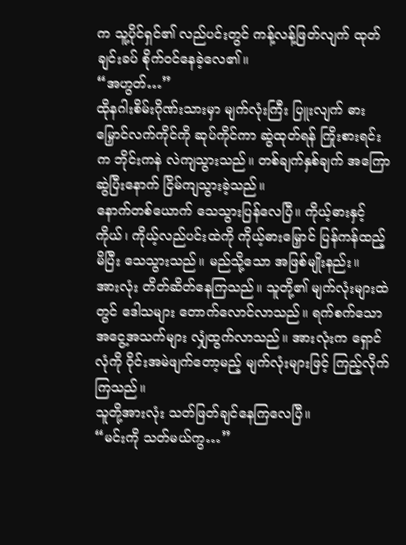က သူ့ပိုင်ရှင်၏ လည်ပင်းတွင် ကန့်လန့်ဖြတ်လျက် ထုတ်ချင်းခပ် စိုက်ဝင်နေခဲ့လေ၏။
“အဟွတ်…”
ထိုနဂါးစိမ်းဂိုဏ်းသားမှာ မျက်လုံးကြီး ပြူးလျက် ဓားမြှောင်လက်ကိုင်ကို ဆုပ်ကိုင်ကာ ဆွဲထုတ်ရန် ကြိုးစားရင်းက ဘိုင်းကနဲ လဲကျသွားသည်။ တစ်ချက်နှစ်ချက် အကြောဆွဲပြီးနောက် ငြိမ်ကျသွားခဲ့သည်။
နောက်တစ်ယောက် သေသွားပြန်လေပြီ။ ကိုယ့်ဓားနှင့်ကိုယ်၊ ကိုယ့်လည်ပင်းထဲကို ကိုယ့်ဓားမြှောင် ပြန်ကန်ထည့်မိပြီး သေသွားသည်။ မည်သို့သော အဖြစ်မျိုးနည်း။
အားလုံး တိတ်ဆိတ်နေကြသည်။ သူတို့၏ မျက်လုံးများထဲတွင် ဒေါသများ တောက်လောင်လာသည်။ ရက်စက်သော အငွေ့အသက်များ လျှံထွက်လာသည်။ အားလုံးက ရှောင်လုံကို ဝိုင်းအမဲဖျက်တော့မည့် မျက်လုံးများဖြင့် ကြည့်လိုက်ကြသည်။
သူတို့အားလုံး သတ်ဖြတ်ချင်နေကြလေပြီ။
“မင်းကို သတ်မယ်ကွ…”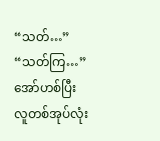“သတ်…”
“သတ်ကြ…”
အော်ဟစ်ပြီး လူတစ်အုပ်လုံး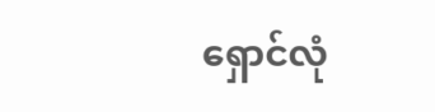ရှောင်လုံ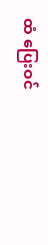ထံ ပြေးဝင်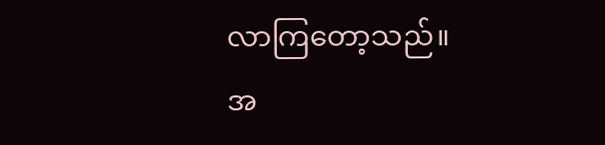လာကြတော့သည်။
အ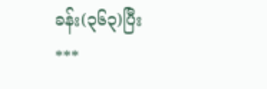ခန်း(၃၆၃)ပြီး
***